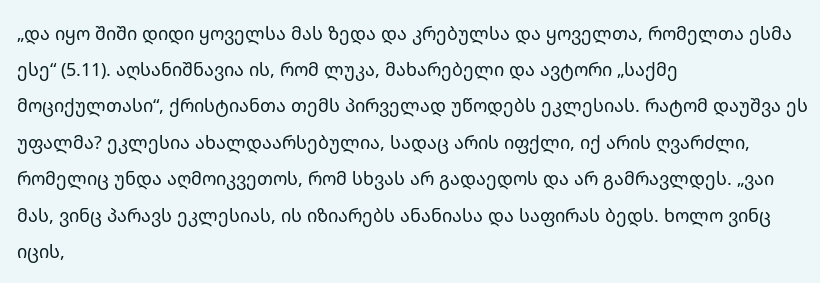„და იყო შიში დიდი ყოველსა მას ზედა და კრებულსა და ყოველთა, რომელთა ესმა ესე“ (5.11). აღსანიშნავია ის, რომ ლუკა, მახარებელი და ავტორი „საქმე მოციქულთასი“, ქრისტიანთა თემს პირველად უწოდებს ეკლესიას. რატომ დაუშვა ეს უფალმა? ეკლესია ახალდაარსებულია, სადაც არის იფქლი, იქ არის ღვარძლი, რომელიც უნდა აღმოიკვეთოს, რომ სხვას არ გადაედოს და არ გამრავლდეს. „ვაი მას, ვინც პარავს ეკლესიას, ის იზიარებს ანანიასა და საფირას ბედს. ხოლო ვინც იცის,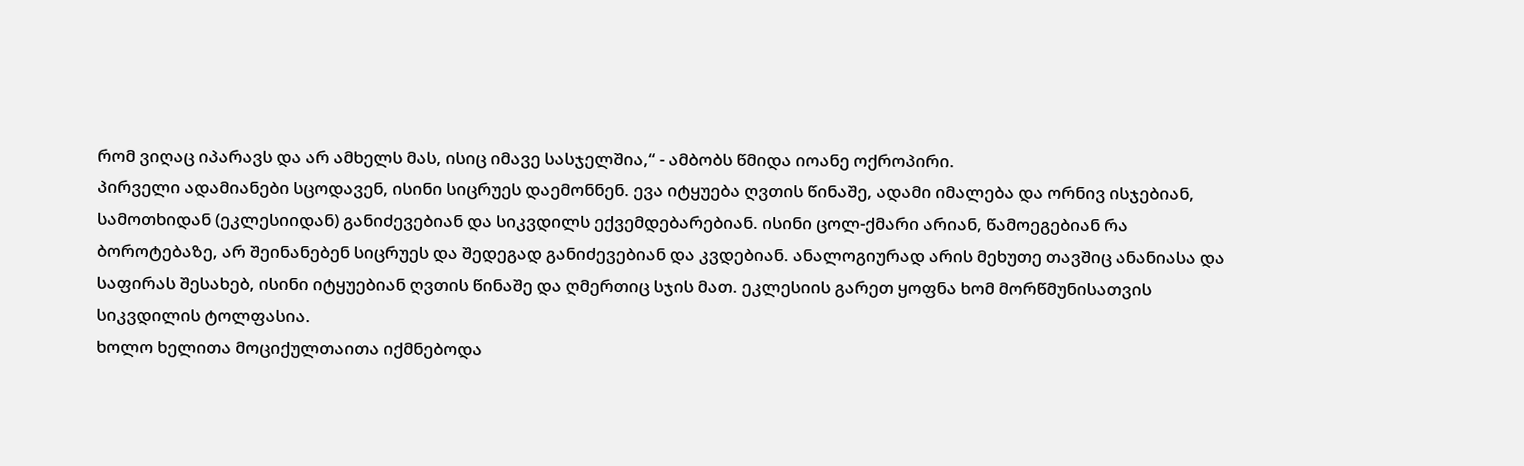რომ ვიღაც იპარავს და არ ამხელს მას, ისიც იმავე სასჯელშია,“ - ამბობს წმიდა იოანე ოქროპირი.
პირველი ადამიანები სცოდავენ, ისინი სიცრუეს დაემონნენ. ევა იტყუება ღვთის წინაშე, ადამი იმალება და ორნივ ისჯებიან, სამოთხიდან (ეკლესიიდან) განიძევებიან და სიკვდილს ექვემდებარებიან. ისინი ცოლ-ქმარი არიან, წამოეგებიან რა ბოროტებაზე, არ შეინანებენ სიცრუეს და შედეგად განიძევებიან და კვდებიან. ანალოგიურად არის მეხუთე თავშიც ანანიასა და საფირას შესახებ, ისინი იტყუებიან ღვთის წინაშე და ღმერთიც სჯის მათ. ეკლესიის გარეთ ყოფნა ხომ მორწმუნისათვის სიკვდილის ტოლფასია.
ხოლო ხელითა მოციქულთაითა იქმნებოდა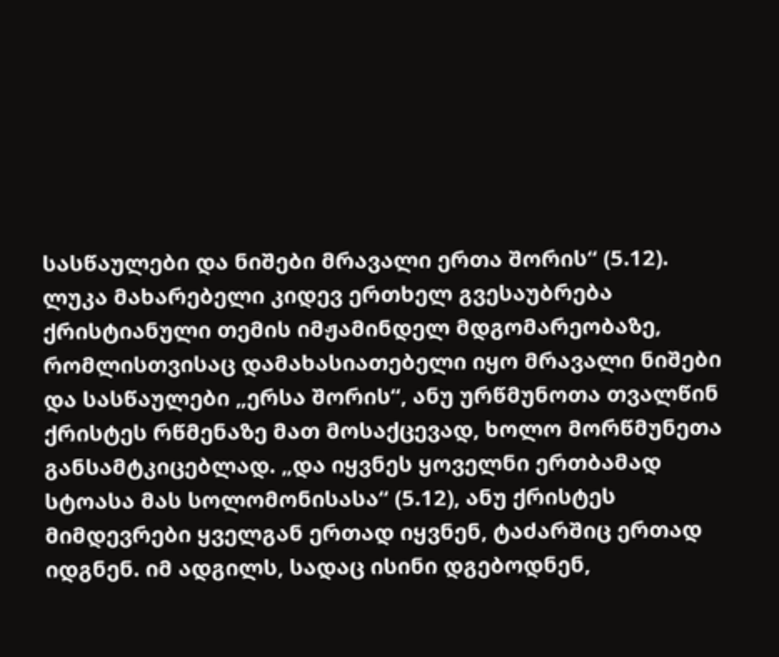სასწაულები და ნიშები მრავალი ერთა შორის“ (5.12). ლუკა მახარებელი კიდევ ერთხელ გვესაუბრება ქრისტიანული თემის იმჟამინდელ მდგომარეობაზე, რომლისთვისაც დამახასიათებელი იყო მრავალი ნიშები და სასწაულები „ერსა შორის“, ანუ ურწმუნოთა თვალწინ ქრისტეს რწმენაზე მათ მოსაქცევად, ხოლო მორწმუნეთა განსამტკიცებლად. „და იყვნეს ყოველნი ერთბამად სტოასა მას სოლომონისასა“ (5.12), ანუ ქრისტეს მიმდევრები ყველგან ერთად იყვნენ, ტაძარშიც ერთად იდგნენ. იმ ადგილს, სადაც ისინი დგებოდნენ,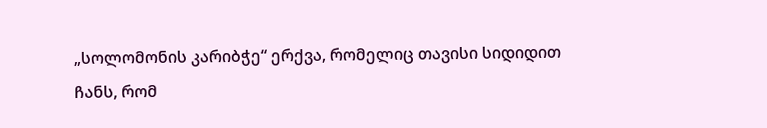„სოლომონის კარიბჭე“ ერქვა, რომელიც თავისი სიდიდით ჩანს, რომ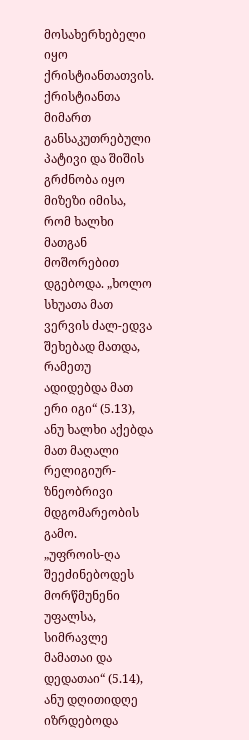მოსახერხებელი იყო ქრისტიანთათვის. ქრისტიანთა მიმართ განსაკუთრებული პატივი და შიშის გრძნობა იყო მიზეზი იმისა, რომ ხალხი მათგან მოშორებით დგებოდა. „ხოლო სხუათა მათ ვერვის ძალ-ედვა შეხებად მათდა, რამეთუ ადიდებდა მათ ერი იგი“ (5.13), ანუ ხალხი აქებდა მათ მაღალი რელიგიურ-ზნეობრივი მდგომარეობის გამო.
„უფროის-ღა შეეძინებოდეს მორწმუნენი უფალსა, სიმრავლე მამათაი და დედათაი“ (5.14), ანუ დღითიდღე იზრდებოდა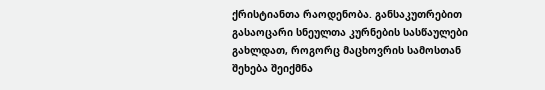ქრისტიანთა რაოდენობა. განსაკუთრებით გასაოცარი სნეულთა კურნების სასწაულები გახლდათ, როგორც მაცხოვრის სამოსთან შეხება შეიქმნა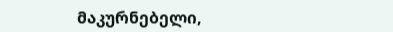მაკურნებელი,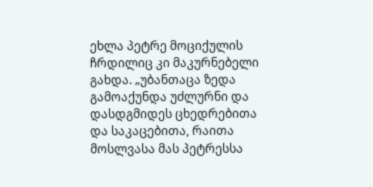ეხლა პეტრე მოციქულის ჩრდილიც კი მაკურნებელი გახდა. „უბანთაცა ზედა გამოაქუნდა უძლურნი და დასდგმიდეს ცხედრებითა და საკაცებითა, რაითა მოსლვასა მას პეტრესსა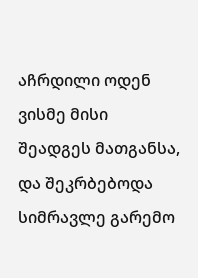აჩრდილი ოდენ ვისმე მისი შეადგეს მათგანსა, და შეკრბებოდა სიმრავლე გარემო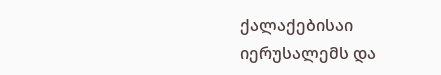ქალაქებისაი იერუსალემს და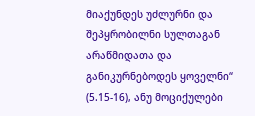მიაქუნდეს უძლურნი და შეპყრობილნი სულთაგან არაწმიდათა და განიკურნებოდეს ყოველნი“ (5.15-16), ანუ მოციქულები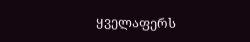ყველაფერს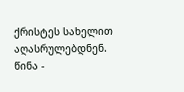ქრისტეს სახელით აღასრულებდნენ.
წინა -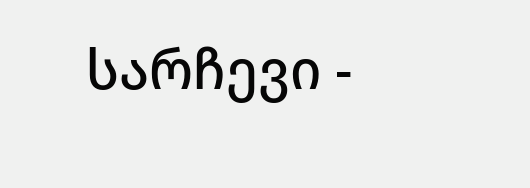სარჩევი -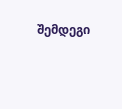შემდეგი